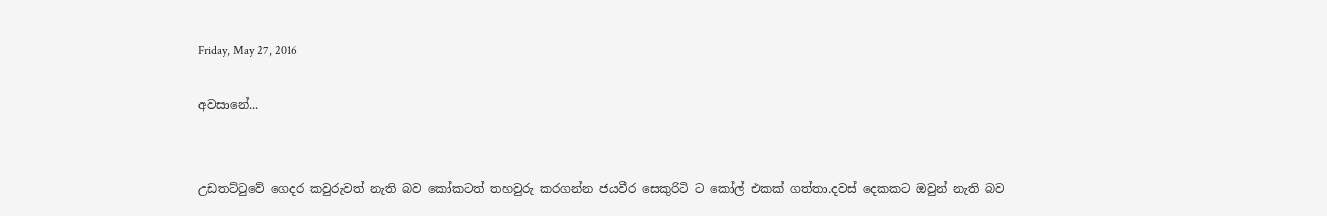Friday, May 27, 2016

අවසානේ...


උඩතට්ටුවේ ගෙදර කවුරුවත් නැති බව කෝකටත් තහවුරු කරගන්න ජයවීර සෙකුරිටි ට කෝල් එකක් ගත්තා.දවස් දෙකකට ඔවුන් නැති බව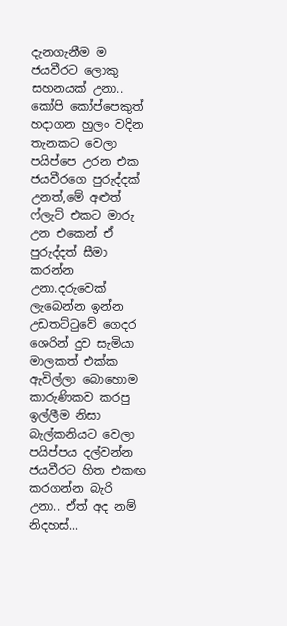දැනගැනීම ම ජයවීරට ලොකු සහනයක් උනා.. කෝපි කෝප්පෙකුත් හදාගන හුලං වදින තැනකට වෙලා පයිප්පෙ උරන එක ජයවීරගෙ පුරුද්දක් උනත්,මේ අළුත් ෆ්ලැට් එකට මාරු උන එකෙන් ඒ පුරුද්දත් සීමා කරන්න උනා.දරුවෙක් ලැබෙන්න ඉන්න උඩතට්ටුවේ ගෙදර ශෙරින් දුව සැමියා මාලකත් එක්ක ඇවිල්ලා බොහොම කාරුණිකව කරපු ඉල්ලීම නිසා බැල්කනියට වෙලා පයිප්පය දල්වන්න ජයවීරට හිත එකඟ කරගන්න බැරි උනා.. ඒත් අද නම් නිදහස්...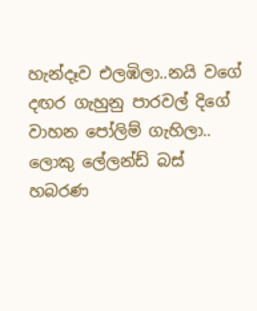හැන්දෑව එලඹිලා..නයි වගේ දඟර ගැහුනු පාරවල් දිගේ වාහන පෝලිම් ගැහිලා.. ලොකු ලේලන්ඩ් බස් හබරණ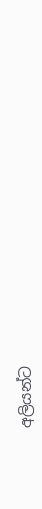අලියන්ට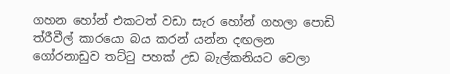ගහන හෝන් එකටත් වඩා සැර හෝන් ගහලා පොඩි ත්රීවීල් කාරයො බය කරන් යන්න දඟලන ගෝරනාඩුව තට්ටු පහක් උඩ බැල්කනියට වෙලා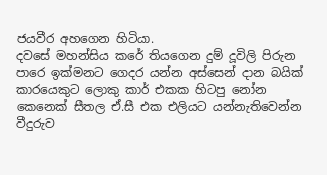ජයවීර අහගෙන හිටියා.
දවසේ මහන්සිය කරේ තියගෙන දුම් දූවිලි පිරුන පාරෙ ඉක්මනට ගෙදර යන්න අස්සෙන් දාන බයික් කාරයෙකුට ලොකු කාර් එකක හිටපු නෝන කෙනෙක් සීතල ඒ.සී එක එලියට යන්නැතිවෙන්න වීදුරුව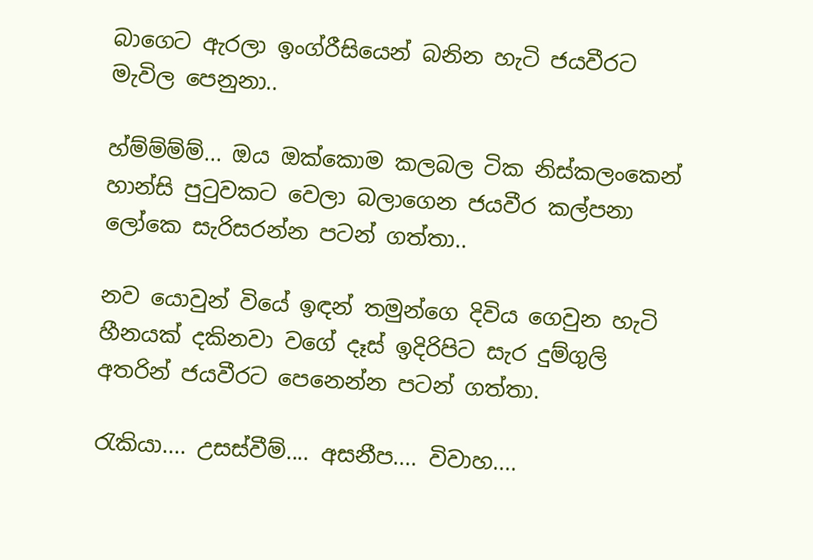බාගෙට ඇරලා ඉංග්රීසියෙන් බනින හැටි ජයවීරට මැවිල පෙනුනා..

හ්ම්ම්ම්ම්... ඔය ඔක්කොම කලබල ටික නිස්කලංකෙන් හාන්සි පුටුවකට වෙලා බලාගෙන ජයවීර කල්පනා ලෝකෙ සැරිසරන්න පටන් ගත්තා..

නව යොවුන් වියේ ඉඳන් තමුන්ගෙ දිවිය ගෙවුන හැටි හීනයක් දකිනවා වගේ දෑස් ඉදිරිපිට සැර දුම්ගුලි අතරින් ජයවීරට පෙනෙන්න පටන් ගත්තා.

රැකියා.... උසස්වීම්.... අසනීප.... විවාහ....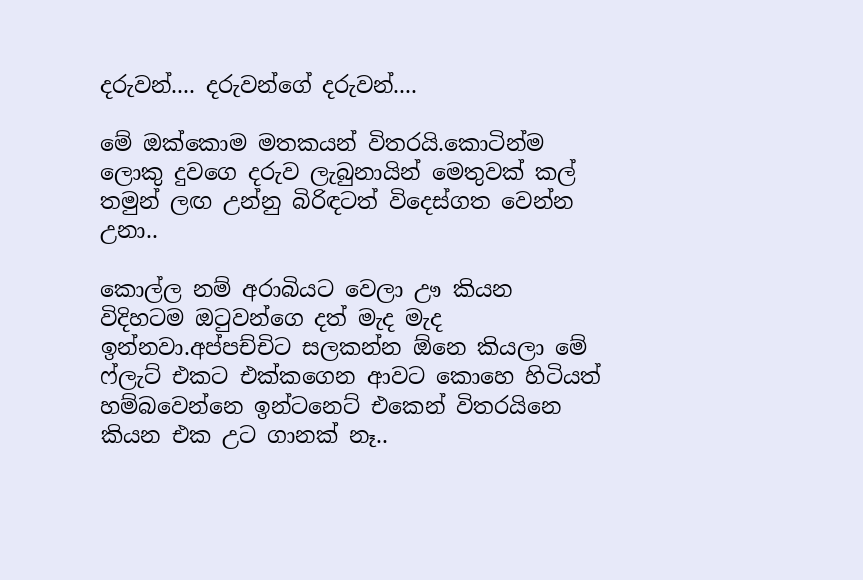දරුවන්.... දරුවන්ගේ දරුවන්....

මේ ඔක්කොම මතකයන් විතරයි.කොටින්ම ලොකු දුවගෙ දරුව ලැබුනායින් මෙතුවක් කල් තමුන් ලඟ උන්නු බිරිඳටත් විදෙස්ගත වෙන්න උනා..

කොල්ල නම් අරාබියට වෙලා ඌ කියන විදිහටම ඔටුවන්ගෙ දත් මැද මැද ඉන්නවා.අප්පච්චිට සලකන්න ඕනෙ කියලා මේ ෆ්ලැට් එකට එක්කගෙන ආවට කොහෙ හිටියත් හම්බවෙන්නෙ ඉන්ටනෙට් එකෙන් විතරයිනෙ කියන එක උට ගානක් නෑ..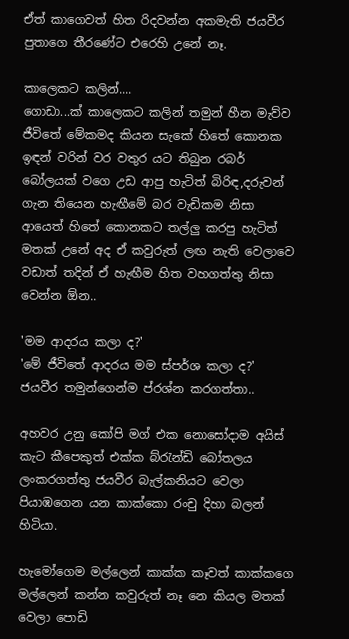ඒත් කාගෙවත් හිත රිදවන්න අකමැති ජයවීර පුතාගෙ තීරණේට එරෙහි උනේ නෑ.

කාලෙකට කලින්....
ගොඩා...ක් කාලෙකට කලින් තමුන් හීන මැව්ව ජීවිතේ මේකමද කියන සැකේ හිතේ කොනක ඉඳන් වරින් වර වතුර යට තිබුන රබර් බෝලයක් වගෙ උඩ ආපු හැටිත් බිරිඳ,දරුවන් ගැන තියෙන හැඟීමේ බර වැඩිකම නිසා ආයෙත් හිතේ කොනකට තල්ලු කරපු හැටිත් මතක් උනේ අද ඒ කවුරුත් ලඟ නැති වෙලාවෙ වඩාත් තදින් ඒ හැඟීම හිත වහගත්තු නිසා වෙන්න ඕන..

'මම ආදරය කලා ද?'
'මේ ජීවිතේ ආදරය මම ස්පර්ශ කලා ද?'
ජයවීර තමුන්ගෙන්ම ප්රශ්න කරගත්තා..

අහවර උනු කෝපි මග් එක නොසෝදාම අයිස් කැට කීපෙකුත් එක්ක බ්රැන්ඩි බෝතලය ලංකරගත්තු ජයවීර බැල්කනියට වෙලා පියාඹගෙන යන කාක්කො රංචු දිහා බලන් හිටියා.

හැමෝගෙම මල්ලෙන් කාක්ක කෑවත් කාක්කගෙ මල්ලෙන් කන්න කවුරුත් නෑ නෙ කියල මතක් වෙලා පොඩි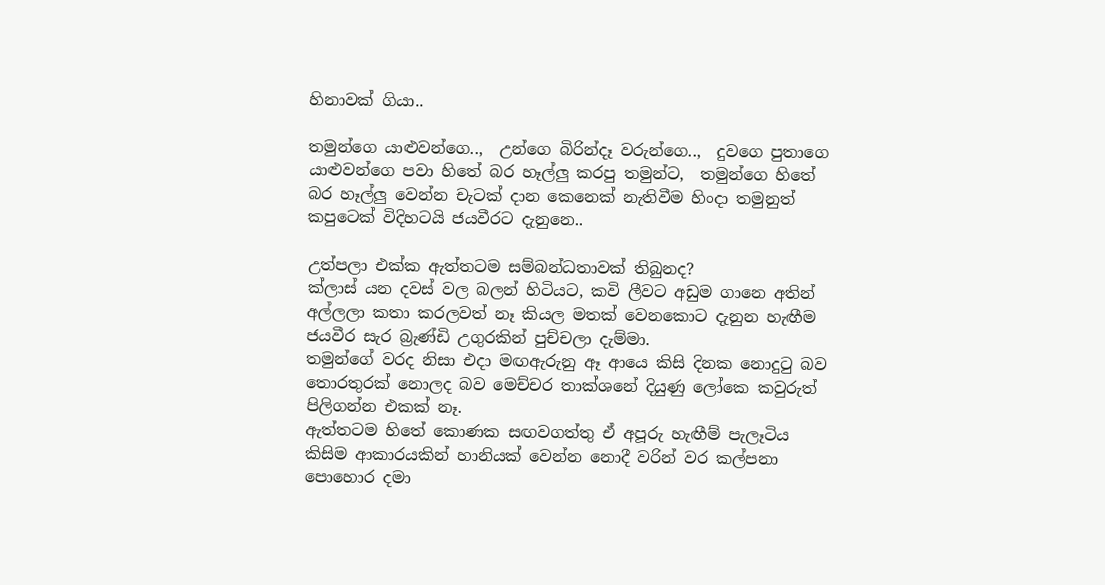හිනාවක් ගියා..

තමුන්ගෙ යාළුවන්ගෙ..,  උන්ගෙ බිරින්දෑ වරුන්ගෙ..,  දුවගෙ පුතාගෙ යාළුවන්ගෙ පවා හිතේ බර හෑල්ලු කරපු තමුන්ට,  තමුන්ගෙ හිතේ බර හෑල්ලු වෙන්න චැටක් දාන කෙනෙක් නැතිවීම හිංදා තමුනුත් කපුටෙක් විදිහටයි ජයවීරට දැනුනෙ..

උත්පලා එක්ක ඇත්තටම සම්බන්ධතාවක් තිබුනද?
ක්ලාස් යන දවස් වල බලන් හිටියට, කවි ලීවට අඩුම ගානෙ අතින් අල්ලලා කතා කරලවත් නෑ කියල මතක් වෙනකොට දැනුන හැඟීම ජයවීර සැර බ්‍රැණ්ඩි උගුරකින් පුච්චලා දැම්මා.
තමුන්ගේ වරද නිසා එදා මඟඇරුනු ඈ ආයෙ කිසි දිනක නොදුටු බව තොරතුරක් නොලද බව මෙච්චර තාක්ශනේ දියුණු ලෝකෙ කවුරුත් පිලිගන්න එකක් නෑ.
ඇත්තටම හිතේ කොණක සඟවගත්තු ඒ අපූරු හැඟීම් පැලෑටිය කිසිම ආකාරයකින් හානියක් වෙන්න නොදී වරින් වර කල්පනා පොහොර දමා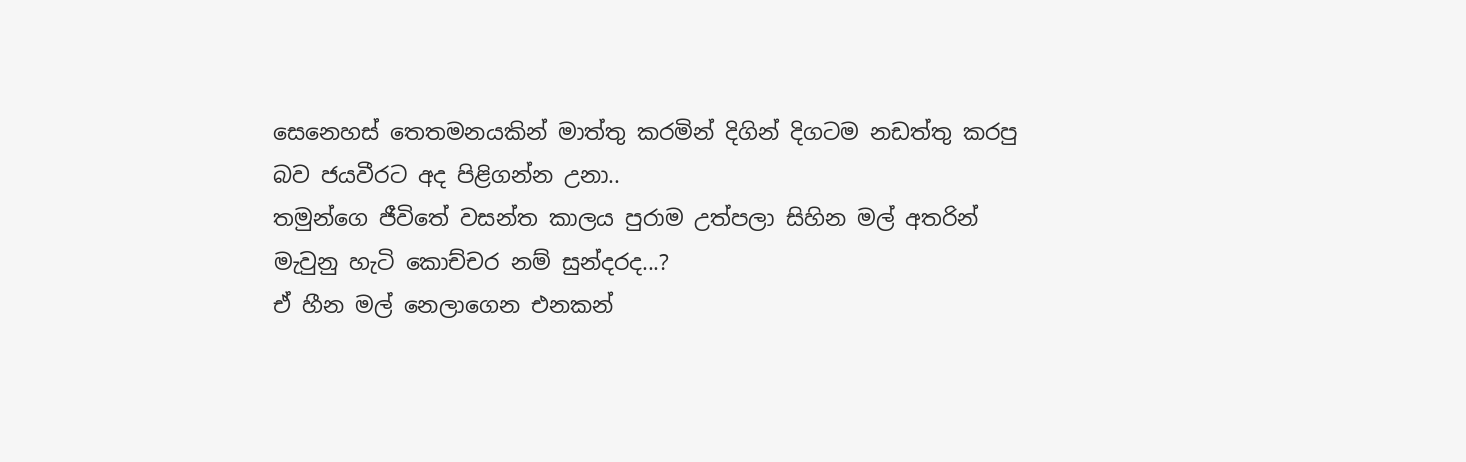සෙනෙහස් තෙතමනයකින් මාත්තු කරමින් දිගින් දිගටම නඩත්තු කරපු බව ජයවීරට අද පිළිගන්න උනා..
තමුන්ගෙ ජීවිතේ වසන්ත කාලය පුරාම උත්පලා සිහින මල් අතරින් මැවුනු හැටි කොච්චර නම් සුන්දරද...?
ඒ හීන මල් නෙලාගෙන එනකන්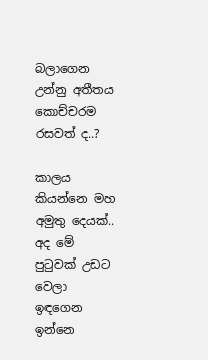බලාගෙන උන්නු අතීතය කොච්චරම රසවත් ද..?

කාලය කියන්නෙ මහ අමුතු දෙයක්.. අද මේ පුටුවක් උඩට වෙලා ඉඳගෙන ඉන්නෙ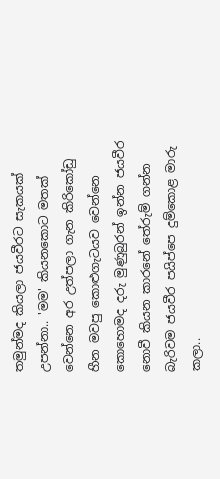තමුන්මද කියලා ජයවීරට සැකයක් උපන්නා.. 'මම' කියනකොට මතක් වෙන්නෙ අර උත්පලා ගැන කිරිකෝඩු හීන මවපු කොළුගැටයව වෙන්නෙ කොහොමද දරු මුණුබුරන් ඉන්න ජයවීර නොවී කියන කාරනේ තේරුම් ගන්න බැරිවම ජයවීර පයිප්පෙ දුම්කොළ මාරු කලා..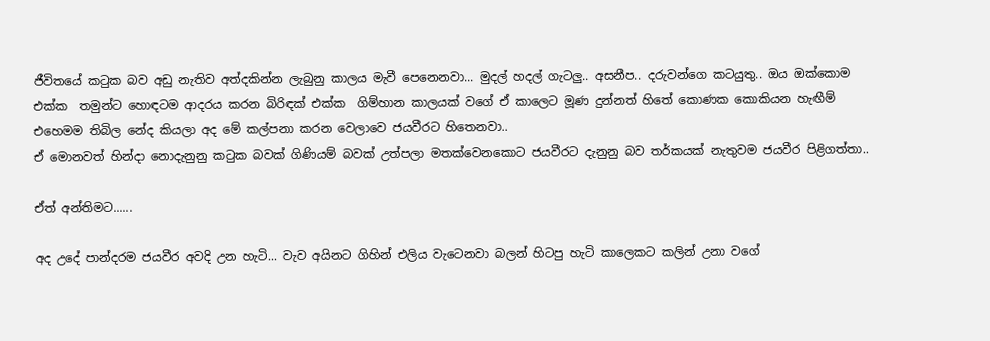ජීවිතයේ කටුක බව අඩු නැතිව අත්දකින්න ලැබුනු කාලය මැවී පෙනෙනවා... මුදල් හදල් ගැටලු.. අසනීප.. දරුවන්ගෙ කටයුතු.. ඔය ඔක්කොම එක්ක  තමුන්ට හොඳටම ආදරය කරන බිරිඳක් එක්ක  ගිම්හාන කාලයක් වගේ ඒ කාලෙට මූණ දුන්නත් හිතේ කොණක කොකියන හැඟීම් එහෙමම තිබිල නේද කියලා අද මේ කල්පනා කරන වෙලාවෙ ජයවීරට හිතෙනවා..
ඒ මොනවත් හින්දා නොදැනුනු කටුක බවක් ගිණියම් බවක් උත්පලා මතක්වෙනකොට ජයවීරට දැනුනු බව තර්කයක් නැතුවම ජයවීර පිළිගත්තා..

ඒත් අන්තිමට......

අද උදේ පාන්දරම ජයවීර අවදි උන හැටි... වැව අයිනට ගිහින් එලිය වැටෙනවා බලන් හිටපු හැටි කාලෙකට කලින් උනා වගේ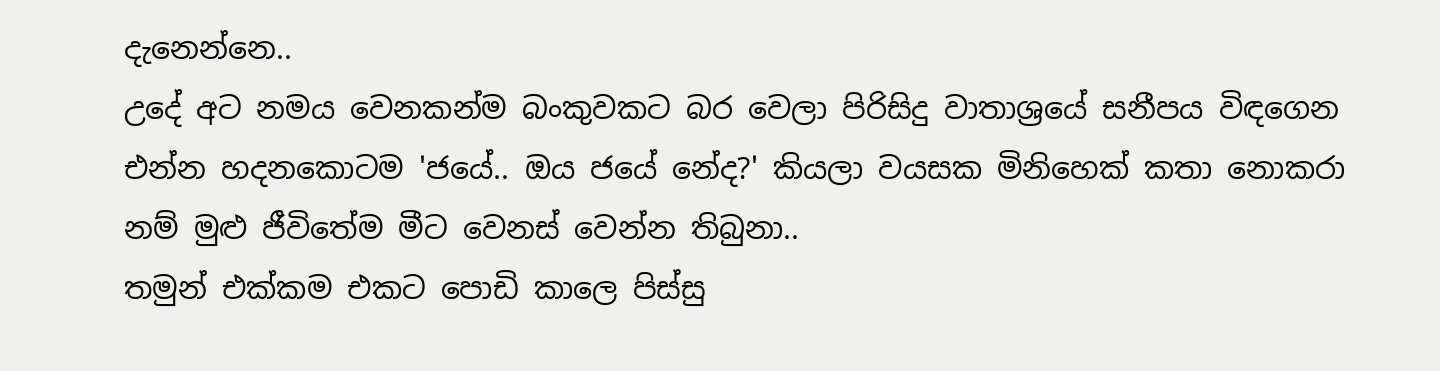දැනෙන්නෙ..
උදේ අට නමය වෙනකන්ම බංකුවකට බර වෙලා පිරිසිදු වාතාශ්‍රයේ සනීපය විඳගෙන එන්න හදනකොටම 'ජයේ.. ඔය ජයේ නේද?' කියලා වයසක මිනිහෙක් කතා නොකරා නම් මුළු ජීවිතේම මීට වෙනස් වෙන්න තිබුනා..
තමුන් එක්කම එකට පොඩි කාලෙ පිස්සු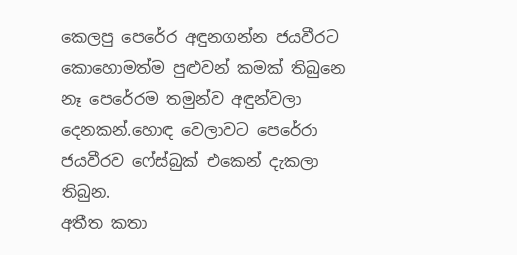කෙලපු පෙරේර අඳුනගන්න ජයවීරට කොහොමත්ම පුළුවන් කමක් තිබුනෙ නෑ පෙරේරම තමුන්ව අඳුන්වලා දෙනකන්.හොඳ වෙලාවට පෙරේරා ජයවීරව ෆේස්බුක් එකෙන් දැකලා තිබුන.
අතීත කතා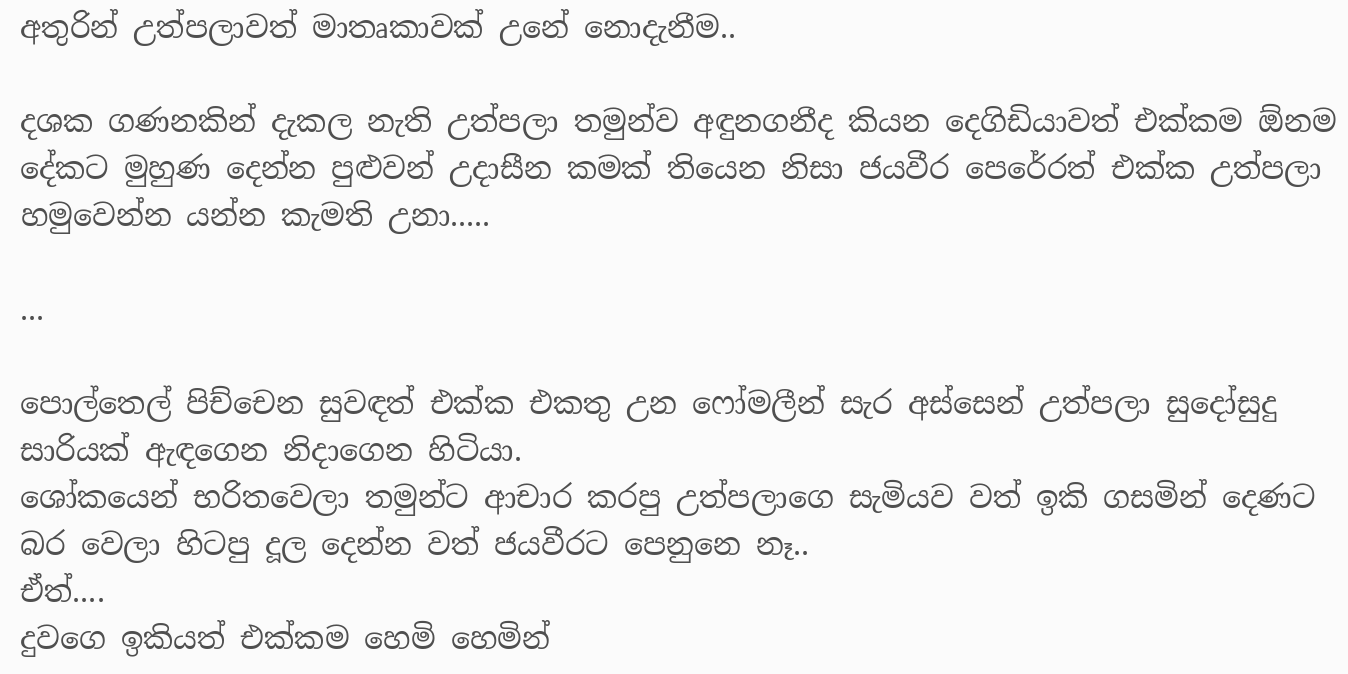අතුරින් උත්පලාවත් මාතෘකාවක් උනේ නොදැනීම..

දශක ගණනකින් දැකල නැති උත්පලා තමුන්ව අඳුනගනීද කියන දෙගිඩියාවත් එක්කම ඕනම දේකට මුහුණ දෙන්න පුළුවන් උදාසීන කමක් තියෙන නිසා ජයවීර පෙරේරත් එක්ක උත්පලා හමුවෙන්න යන්න කැමති උනා.....

...

පොල්තෙල් පිච්චෙන සුවඳත් එක්ක එකතු උන ෆෝමලීන් සැර අස්සෙන් උත්පලා සුදෝසුදු සාරියක් ඇඳගෙන නිදාගෙන හිටියා.
ශෝකයෙන් භරිතවෙලා තමුන්ට ආචාර කරපු උත්පලාගෙ සැමියව වත් ඉකි ගසමින් දෙණට බර වෙලා හිටපු දූල දෙන්න වත් ජයවීරට පෙනුනෙ නෑ..
ඒත්....
දුවගෙ ඉකියත් එක්කම හෙමි හෙමින්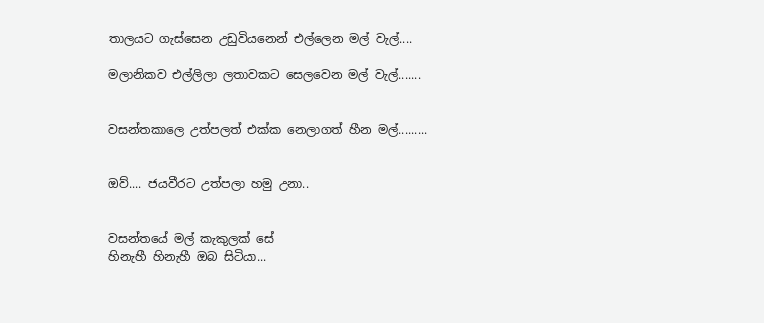තාලයට ගැස්සෙන උඩුවියනෙන් එල්ලෙන මල් වැල්....

මලානිකව එල්ලිලා ලතාවකට සෙලවෙන මල් වැල්.......


වසන්තකාලෙ උත්පලත් එක්ක නෙලාගත් හීන මල්.........


ඔව්.... ජයවීරට උත්පලා හමු උනා..


වසන්තයේ මල් කැකුලක් සේ
හිනැහී හිනැහී ඔබ සිටියා...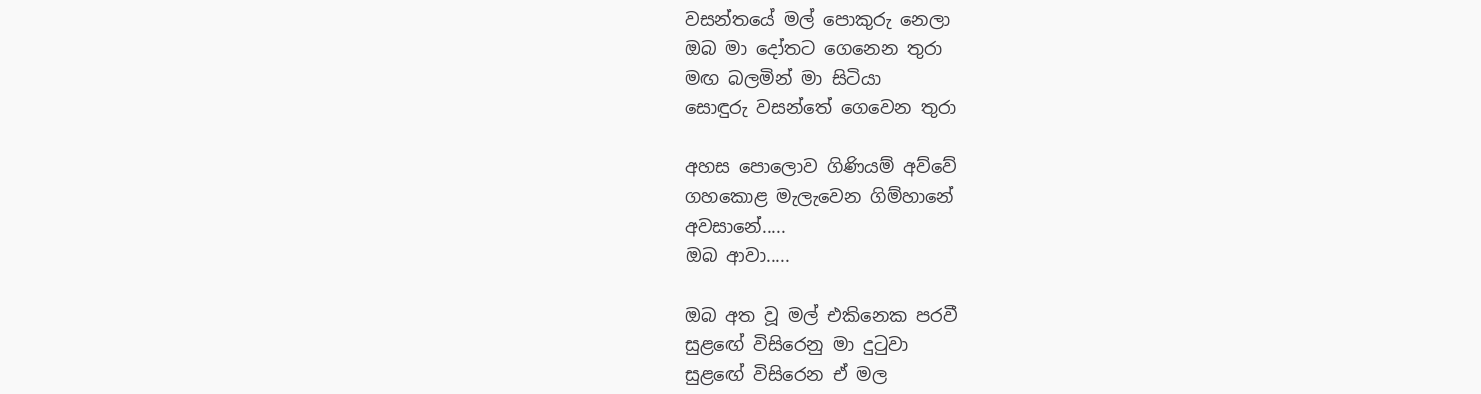වසන්තයේ මල් පොකුරු නෙලා
ඔබ මා දෝතට ගෙනෙන තුරා
මඟ බලමින් මා සිටියා
සොඳුරු වසන්තේ ගෙවෙන තුරා

අහස පොලොව ගිණියම් අව්වේ
ගහකොළ මැලැවෙන ගිම්හානේ
අවසානේ.....
ඔබ ආවා.....

ඔබ අත වූ මල් එකිනෙක පරවී
සුළඟේ විසිරෙනු මා දුටුවා
සුළඟේ විසිරෙන ඒ මල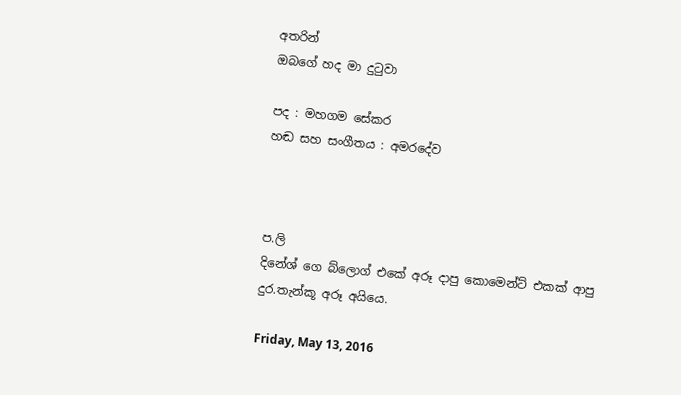අතරින්
ඔබගේ හද මා දුටුවා

පද : මහගම සේකර
හඬ සහ සංගීතය : අමරදේව



ප.ලි
දිනේශ් ගෙ බ්ලොග් එකේ අරූ දාපු කොමෙන්ට් එකක් ආපු දුර.තැන්කූ අරූ අයියෙ.

Friday, May 13, 2016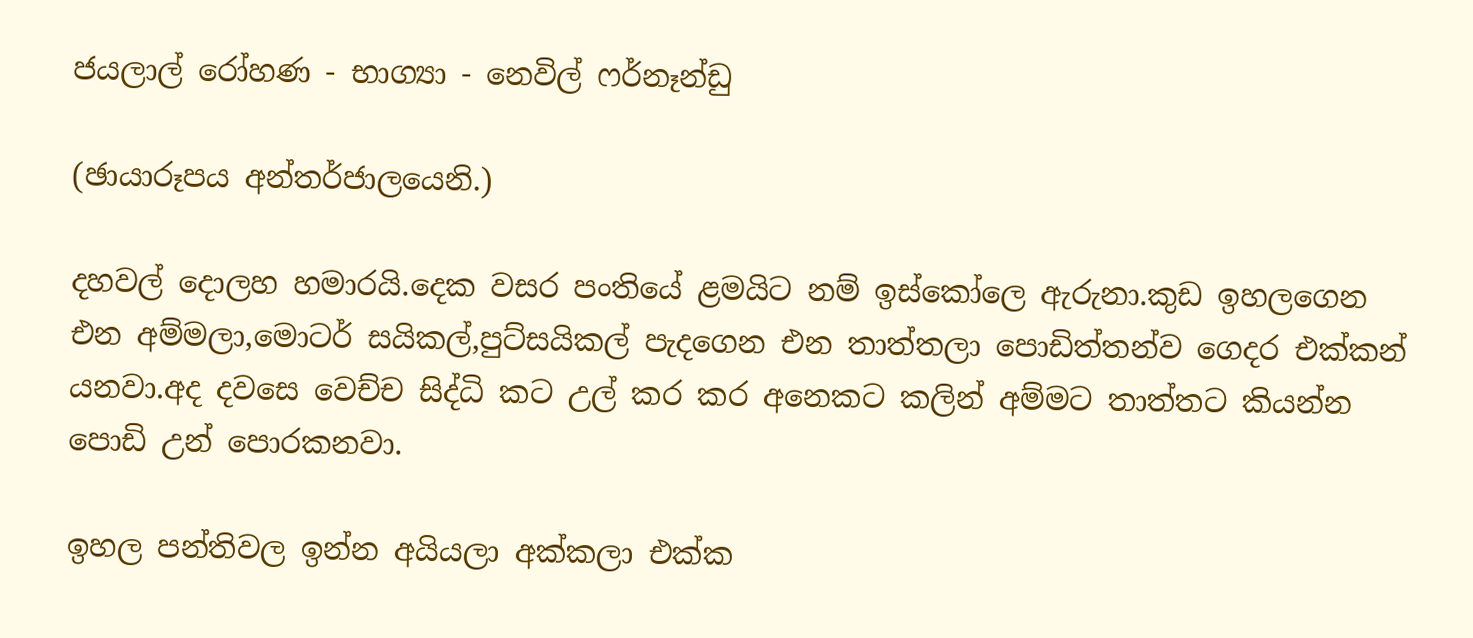ජයලාල් රෝහණ - භාග්‍යා - නෙවිල් ෆර්නෑන්ඩු

(ඡායාරූපය අන්තර්ජාලයෙනි.)

දහවල් දොලහ හමාරයි.දෙක වසර පංතියේ ළමයිට නම් ඉස්කෝලෙ ඇරුනා.කුඩ ඉහලගෙන එන අම්මලා,මොටර් සයිකල්,පුට්සයිකල් පැදගෙන එන තාත්තලා පොඩිත්තන්ව ගෙදර එක්කන් යනවා.අද දවසෙ වෙච්ච සිද්ධි කට උල් කර කර අනෙකට කලින් අම්මට තාත්තට කියන්න පොඩි උන් පොරකනවා.

ඉහල පන්තිවල ඉන්න අයියලා අක්කලා එක්ක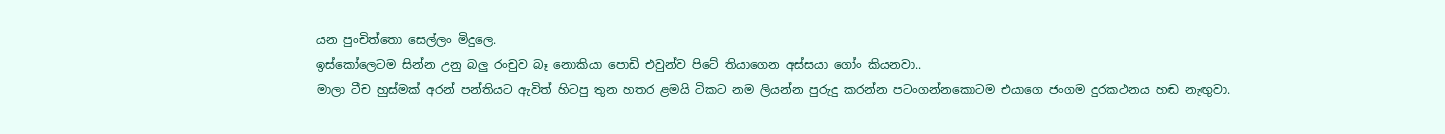යන පුංචිත්තො සෙල්ලං මිදුලෙ.
ඉස්කෝලෙටම සින්න උනු බලු රංචුව බෑ නොකියා පොඩි එවුන්ව පිටේ තියාගෙන අස්සයා ගෝං කියනවා..
මාලා ටීච හුස්මක් අරන් පන්තියට ඇවිත් හිටපු තුන හතර ළමයි ටිකට නම ලියන්න පුරුදු කරන්න පටංගන්නකොටම එයාගෙ ජංගම දුරකථනය හඬ නැඟුවා.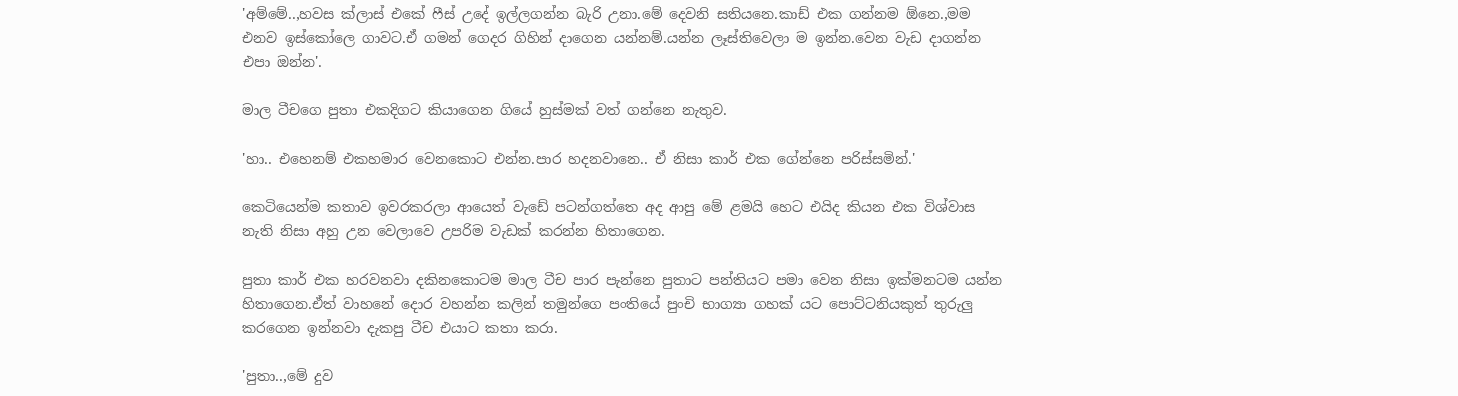'අම්මේ..,හවස ක්ලාස් එකේ ෆීස් උදේ ඉල්ලගන්න බැරි උනා.මේ දෙවනි සතියනෙ.කාඩ් එක ගන්නම ඕනෙ.,මම එනව ඉස්කෝලෙ ගාවට.ඒ ගමන් ගෙදර ගිහින් දාගෙන යන්නම්.යන්න ලෑස්තිවෙලා ම ඉන්න.වෙන වැඩ දාගන්න එපා ඔන්න'.

මාල ටීචගෙ පුතා එකදිගට කියාගෙන ගියේ හුස්මක් වත් ගන්නෙ නැතුව.

'හා.. එහෙනම් එකහමාර වෙනකොට එන්න.පාර හදනවානෙ.. ඒ නිසා කාර් එක ගේන්නෙ පරිස්සමින්.'

කෙටියෙන්ම කතාව ඉවරකරලා ආයෙත් වැඩේ පටන්ගත්තෙ අද ආපු මේ ළමයි හෙට එයිද කියන එක විශ්වාස නැති නිසා අහු උන වෙලාවෙ උපරිම වැඩක් කරන්න හිතාගෙන.

පුතා කාර් එක හරවනවා දකිනකොටම මාල ටීච පාර පැන්නෙ පුතාට පන්තියට පමා වෙන නිසා ඉක්මනටම යන්න හිතාගෙන.ඒත් වාහනේ දොර වහන්න කලින් තමුන්ගෙ පංතියේ පුංචි භාග්‍යා ගහක් යට පොට්ටනියකුත් තුරුලු කරගෙන ඉන්නවා දැකපු ටීච එයාට කතා කරා.

'පුතා..,මේ දුව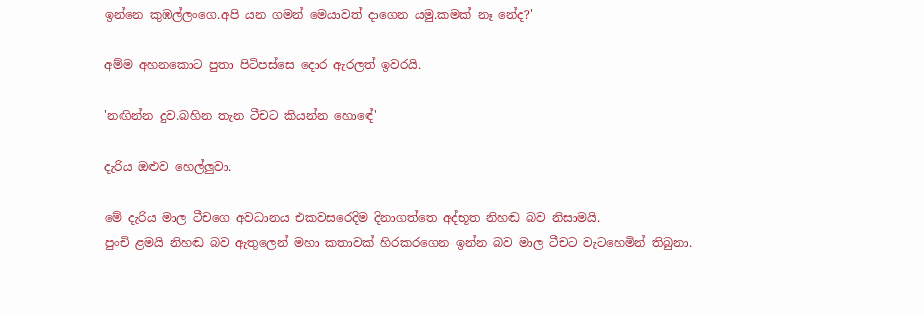ඉන්නෙ කුඹල්ලංගෙ.අපි යන ගමන් මෙයාවත් දාගෙන යමු.කමක් නෑ නේද?'

අම්ම අහනකොට පුතා පිටිපස්සෙ දොර ඇරලත් ඉවරයි.

'නඟින්න දුව.බහින තැන ටීචට කියන්න හොඳේ'

දැරිය ඔළුව හෙල්ලුවා.

මේ දැරිය මාල ටීචගෙ අවධානය එකවසරෙදිම දිනාගත්තෙ අද්භූත නිහඬ බව නිසාමයි.
පුංචි ළමයි නිහඬ බව ඇතුලෙන් මහා කතාවක් හිරකරගෙන ඉන්න බව මාල ටීචට වැටහෙමින් තිබුනා.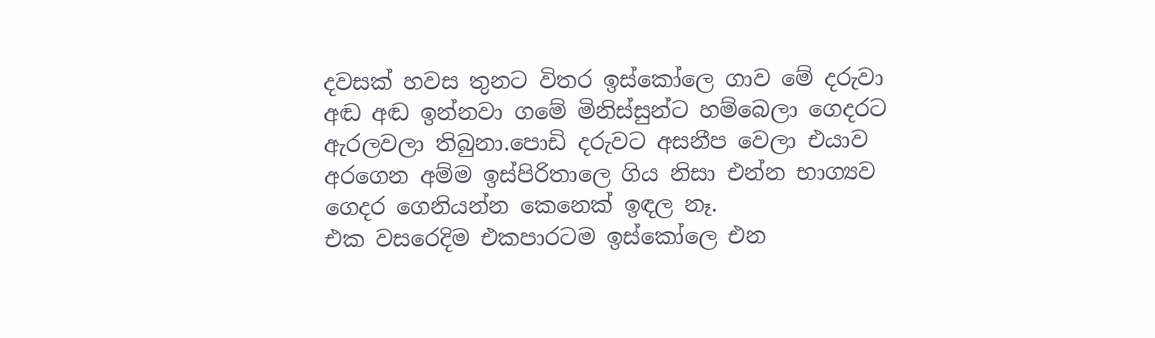දවසක් හවස තුනට විතර ඉස්කෝලෙ ගාව මේ දරුවා අඬ අඬ ඉන්නවා ගමේ මිනිස්සුන්ට හම්බෙලා ගෙදරට ඇරලවලා තිබුනා.පොඩි දරුවට අසනීප වෙලා එයාව අරගෙන අම්ම ඉස්පිරිතාලෙ ගිය නිසා එන්න භාග්‍යව ගෙදර ගෙනියන්න කෙනෙක් ඉඳල නෑ.
එක වසරෙදිම එකපාරටම ඉස්කෝලෙ එන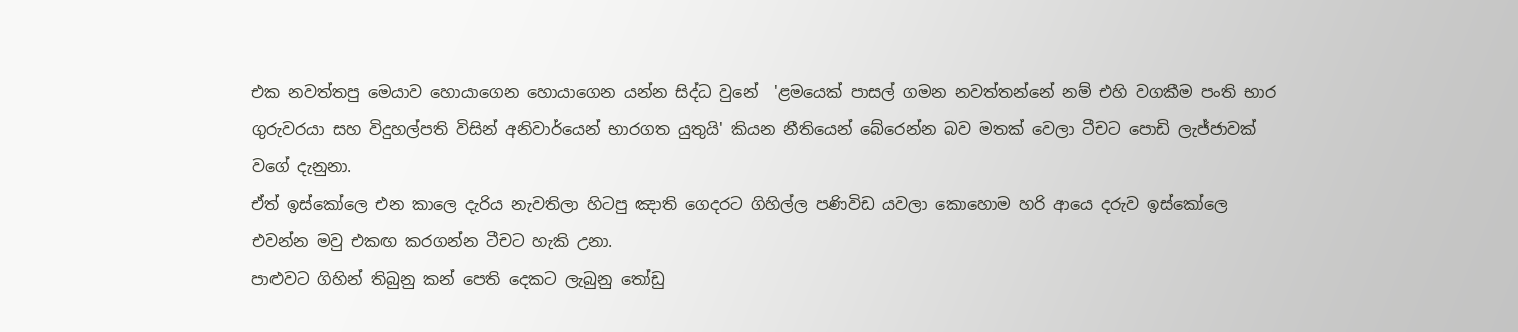එක නවත්තපු මෙයාව හොයාගෙන හොයාගෙන යන්න සිද්ධ වුනේ  'ළමයෙක් පාසල් ගමන නවත්තන්නේ නම් එහි වගකීම පංති භාර ගුරුවරයා සහ විදුහල්පති විසින් අනිවාර්යෙන් භාරගත යුතුයි' කියන නීතියෙන් බේරෙන්න බව මතක් වෙලා ටීචට පොඩි ලැජ්ජාවක් වගේ දැනුනා.
ඒත් ඉස්කෝලෙ එන කාලෙ දැරිය නැවතිලා හිටපු ඤාති ගෙදරට ගිහිල්ල පණිවිඩ යවලා කොහොම හරි ආයෙ දරුව ඉස්කෝලෙ එවන්න මවු එකඟ කරගන්න ටීචට හැකි උනා.
පාළුවට ගිහින් තිබුනු කන් පෙති දෙකට ලැබුනු තෝඩු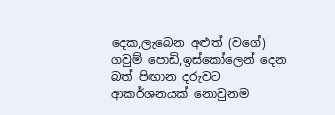දෙක,ලැබෙන අළුත් (වගේ) ගවුම් පොඩි,ඉස්කෝලෙන් දෙන බත් පිඟාන දරුවට ආකර්ශනයක් නොවුනම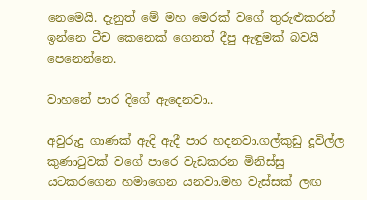නෙමෙයි. දැනුත් මේ මහ මෙරක් වගේ තුරුළුකරන් ඉන්නෙ ටීච කෙනෙක් ගෙනත් දීපු ඇඳුමක් බවයි පෙනෙන්නෙ.

වාහනේ පාර දිගේ ඇදෙනවා..

අවුරුදු ගාණක් ඇදි ඇදී පාර හදනවා.ගල්කුඩු දූවිල්ල කුණාටුවක් වගේ පාරෙ වැඩකරන මිනිස්සු යටකරගෙන හමාගෙන යනවා.මහ වැස්සක් ලඟ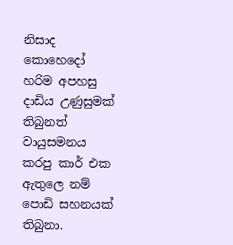නිසාද කොහෙදෝ හරිම අපහසු දාඩිය උණුසුමක් තිබුනත් වායුසමනය කරපු කාර් එක ඇතුලෙ නම් පොඩි සහනයක් තිබුනා.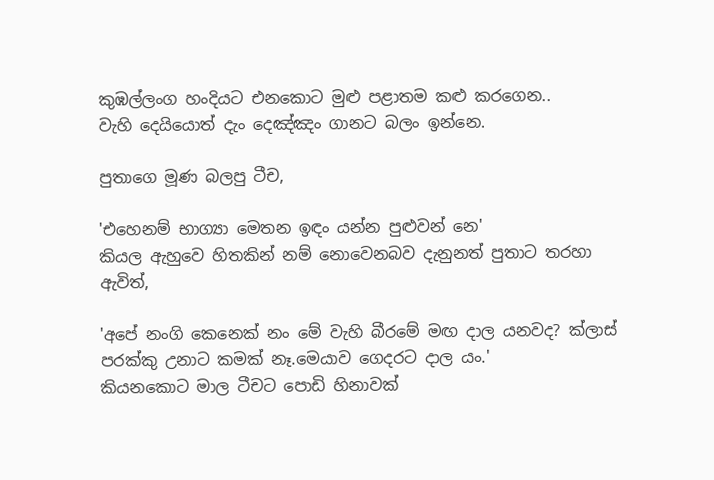කුඹල්ලංග හංදියට එනකොට මුළු පළාතම කළු කරගෙන..
වැහි දෙයියොත් දැං දෙඤ්ඤං ගානට බලං ඉන්නෙ.

පුතාගෙ මූණ බලපු ටීච,

'එහෙනම් භාග්‍යා මෙතන ඉඳං යන්න පුළුවන් නෙ'
කියල ඇහුවෙ හිතකින් නම් නොවෙනබව දැනුනත් පුතාට තරහා ඇවිත්,

'අපේ නංගි කෙනෙක් නං මේ වැහි බීරමේ මඟ දාල යනවද? ක්ලාස් පරක්කු උනාට කමක් නෑ.මෙයාව ගෙදරට දාල යං.'
කියනකොට මාල ටීචට පොඩි හිනාවක්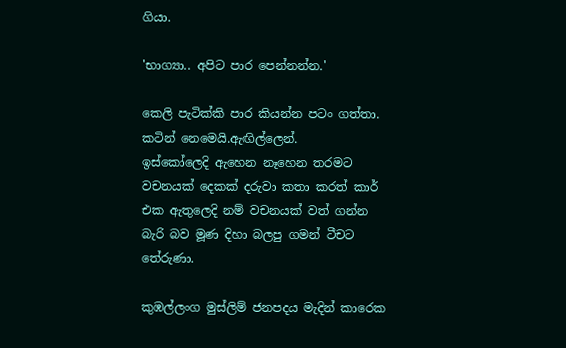ගියා.

'භාග්‍යා.. අපිට පාර පෙන්නන්න.'

කෙලි පැටික්කි පාර කියන්න පටං ගත්තා.
කටින් නෙමෙයි.ඇඟිල්ලෙන්.
ඉස්කෝලෙදි ඇහෙන නෑහෙන තරමට වචනයක් දෙකක් දරුවා කතා කරත් කාර් එක ඇතුලෙදි නම් වචනයක් වත් ගන්න බැරි බව මූණ දිහා බලපු ගමන් ටීචට තේරුණා.

කුඹල්ලංග මුස්ලිම් ජනපදය මැදින් කාරෙක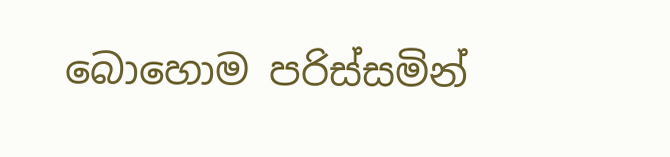බොහොම පරිස්සමින්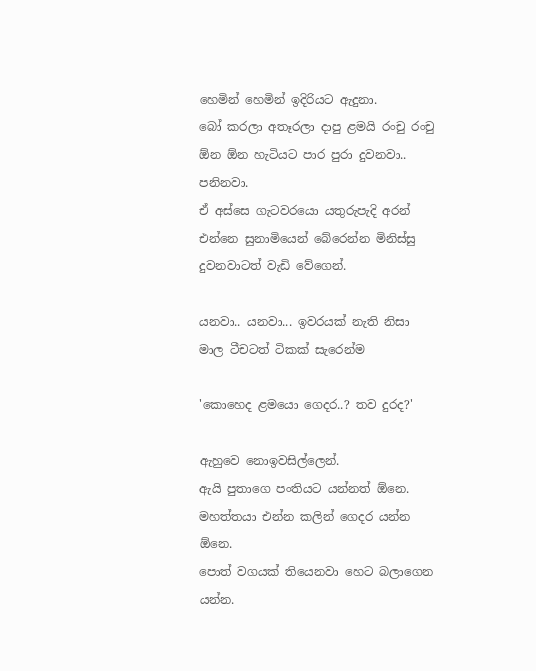හෙමින් හෙමින් ඉදිරියට ඇදුනා.
බෝ කරලා අතෑරලා දාපු ළමයි රංචු රංචු ඕන ඕන හැටියට පාර පුරා දුවනවා.. පනිනවා.
ඒ අස්සෙ ගැටවරයො යතුරුපැදි අරන් එන්නෙ සුනාමියෙන් බේරෙන්න මිනිස්සු දුවනවාටත් වැඩි වේගෙන්.

යනවා.. යනවා... ඉවරයක් නැති නිසා මාල ටීචටත් ටිකක් සැරෙන්ම

'කොහෙද ළමයො ගෙදර..? තව දුරද?'

ඇහුවෙ නොඉවසිල්ලෙන්.
ඇයි පුතාගෙ පංතියට යන්නත් ඕනෙ.
මහත්තයා එන්න කලින් ගෙදර යන්න ඕනෙ.
පොත් වගයක් තියෙනවා හෙට බලාගෙන යන්න.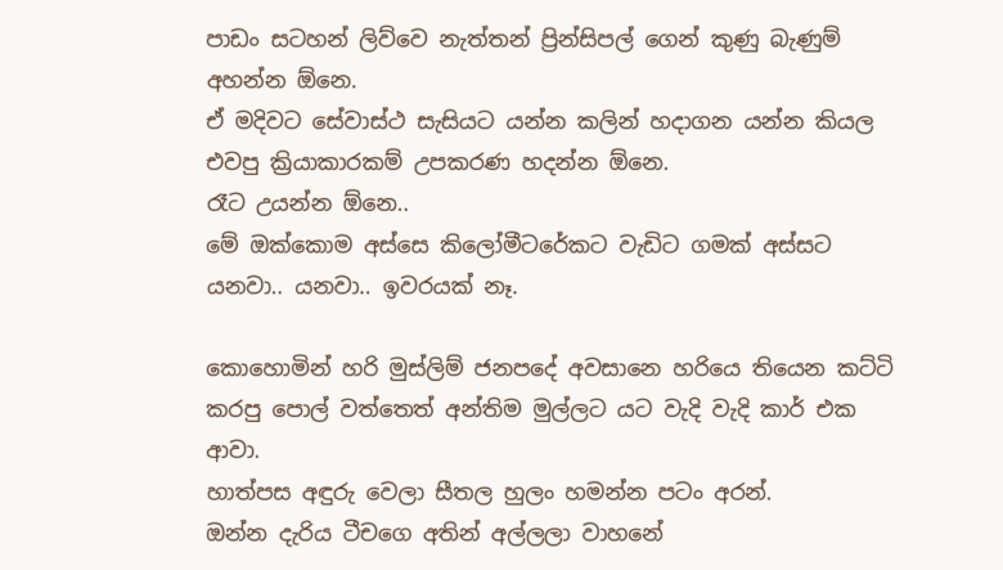පාඩං සටහන් ලිව්වෙ නැත්තන් ප්‍රින්සිපල් ගෙන් කුණු බැණුම් අහන්න ඕනෙ.
ඒ මදිවට සේවාස්ථ සැසියට යන්න කලින් හදාගන යන්න කියල එවපු ක්‍රියාකාරකම් උපකරණ හදන්න ඕනෙ.
රෑට උයන්න ඕනෙ..
මේ ඔක්කොම අස්සෙ කිලෝමීටරේකට වැඩිට ගමක් අස්සට යනවා.. යනවා.. ඉවරයක් නෑ.

කොහොමින් හරි මුස්ලිම් ජනපදේ අවසානෙ හරියෙ තියෙන කට්ටි කරපු පොල් වත්තෙත් අන්තිම මුල්ලට යට වැදි වැදි කාර් එක ආවා.
හාත්පස අඳුරු වෙලා සීතල හුලං හමන්න පටං අරන්.
ඔන්න දැරිය ටීචගෙ අතින් අල්ලලා වාහනේ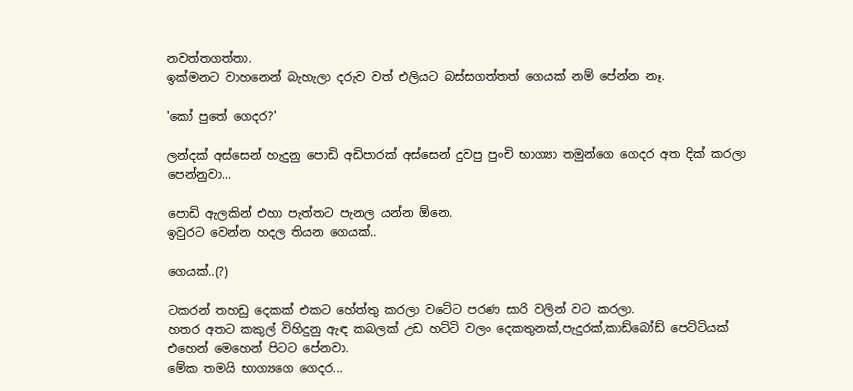නවත්තගත්තා.
ඉක්මනට වාහනෙන් බැහැලා දරුව වත් එලියට බස්සගත්තත් ගෙයක් නම් පේන්න නෑ.

'කෝ පුතේ ගෙදර?'

ලන්දක් අස්සෙන් හැදුනු පොඩි අඩිපාරක් අස්සෙන් දුවපු පුංචි භාග්‍යා තමුන්ගෙ ගෙදර අත දික් කරලා පෙන්නුවා...

පොඩි ඇලකින් එහා පැත්තට පැනල යන්න ඕනෙ.
ඉවුරට වෙන්න හදල තියන ගෙයක්..

ගෙයක්..(?)

ටකරන් තහඩු දෙකක් එකට හේත්තු කරලා වටේට පරණ සාරි වලින් වට කරලා.
හතර අතට කකුල් විහිදුනු ඇඳ කබලක් උඩ හට්ටි වලං දෙකතුනක්,පැදුරක්,කාඩ්බෝඩ් පෙට්ටියක් එහෙන් මෙහෙන් පිටට පේනවා.
මේක තමයි භාග්‍යගෙ ගෙදර...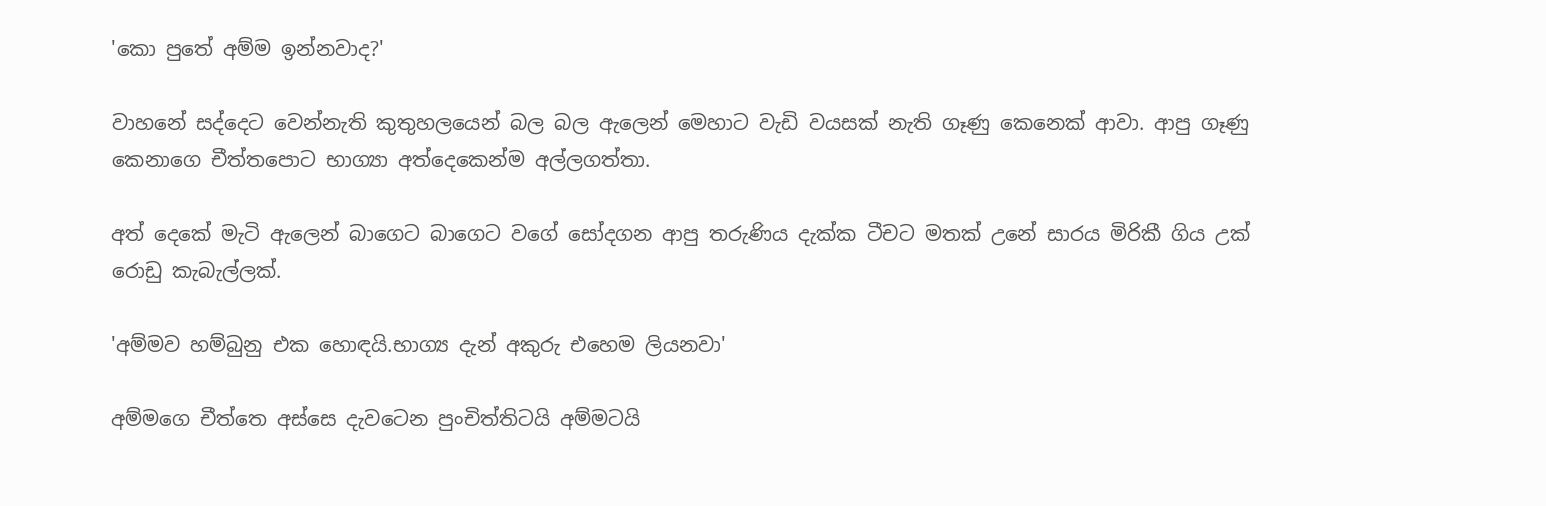'කො පුතේ අම්ම ඉන්නවාද?'

වාහනේ සද්දෙට වෙන්නැති කුතුහලයෙන් බල බල ඇලෙන් මෙහාට වැඩි වයසක් නැති ගෑණු කෙනෙක් ආවා. ආපු ගෑණු කෙනාගෙ චීත්තපොට භාග්‍යා අත්දෙකෙන්ම අල්ලගත්තා.

අත් දෙකේ මැටි ඇලෙන් බාගෙට බාගෙට වගේ සෝදගන ආපු තරුණිය දැක්ක ටීචට මතක් උනේ සාරය මිරිකී ගිය උක් රොඩු කැබැල්ලක්.

'අම්මව හම්බුනු එක හොඳයි.භාග්‍ය දැන් අකුරු එහෙම ලියනවා'

අම්මගෙ චීත්තෙ අස්සෙ දැවටෙන පුංචිත්තිටයි අම්මටයි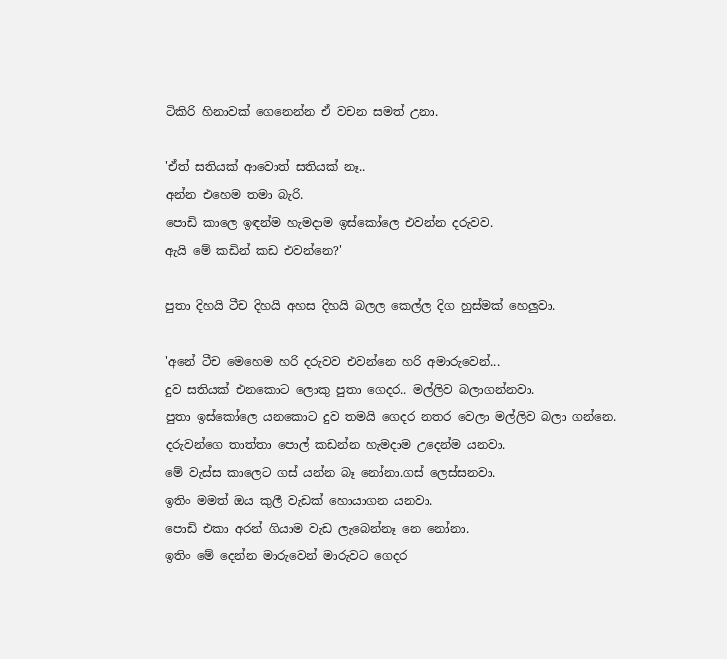ටිකිරි හිනාවක් ගෙනෙන්න ඒ වචන සමත් උනා.

'ඒත් සතියක් ආවොත් සතියක් නෑ..
අන්න එහෙම තමා බැරි.
පොඩි කාලෙ ඉඳන්ම හැමදාම ඉස්කෝලෙ එවන්න දරුවව.
ඇයි මේ කඩින් කඩ එවන්නෙ?'

පුතා දිහයි ටීච දිහයි අහස දිහයි බලල කෙල්ල දිග හුස්මක් හෙලුවා.

'අනේ ටීච මෙහෙම හරි දරුවව එවන්නෙ හරි අමාරුවෙන්...
දුව සතියක් එනකොට ලොකු පුතා ගෙදර.. මල්ලිව බලාගන්නවා.
පුතා ඉස්කෝලෙ යනකොට දුව තමයි ගෙදර නතර වෙලා මල්ලිව බලා ගන්නෙ.
දරුවන්ගෙ තාත්තා පොල් කඩන්න හැමදාම උදෙන්ම යනවා.
මේ වැස්ස කාලෙට ගස් යන්න බෑ නෝනා.ගස් ලෙස්සනවා.
ඉතිං මමත් ඔය කුලී වැඩක් හොයාගන යනවා.
පොඩි එකා අරන් ගියාම වැඩ ලැබෙන්නෑ නෙ නෝනා.
ඉතිං මේ දෙන්න මාරුවෙන් මාරුවට ගෙදර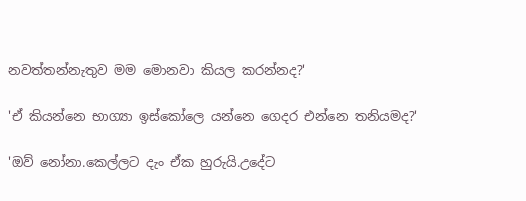නවත්තන්නැතුව මම මොනවා කියල කරන්නද?'

'ඒ කියන්නෙ භාග්‍යා ඉස්කෝලෙ යන්නෙ ගෙදර එන්නෙ තනියමද?'

'ඔව් නෝනා.කෙල්ලට දැං ඒක හුරුයි.උදේට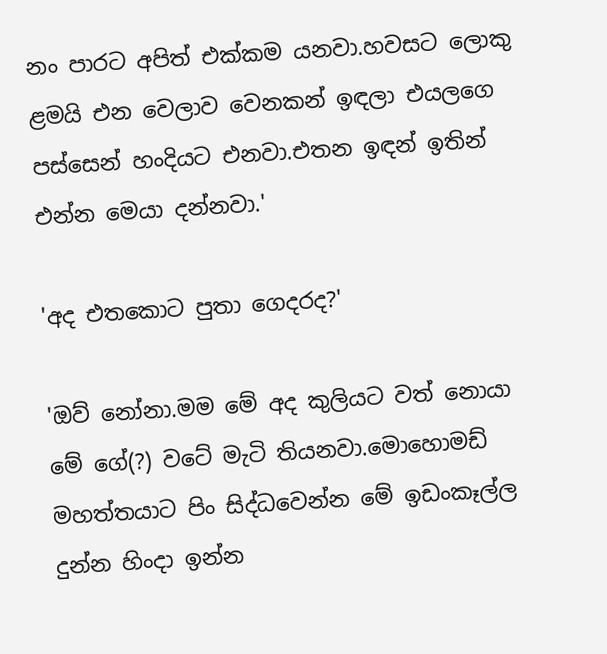නං පාරට අපිත් එක්කම යනවා.හවසට ලොකු ළමයි එන වෙලාව වෙනකන් ඉඳලා එයලගෙ පස්සෙන් හංදියට එනවා.එතන ඉඳන් ඉතින් එන්න මෙයා දන්නවා.'

'අද එතකොට පුතා ගෙදරද?'

'ඔව් නෝනා.මම මේ අද කුලියට වත් නොයා මේ ගේ(?) වටේ මැටි තියනවා.මොහොමඩ් මහත්තයාට පිං සිද්ධවෙන්න මේ ඉඩංකෑල්ල දුන්න හිංදා ඉන්න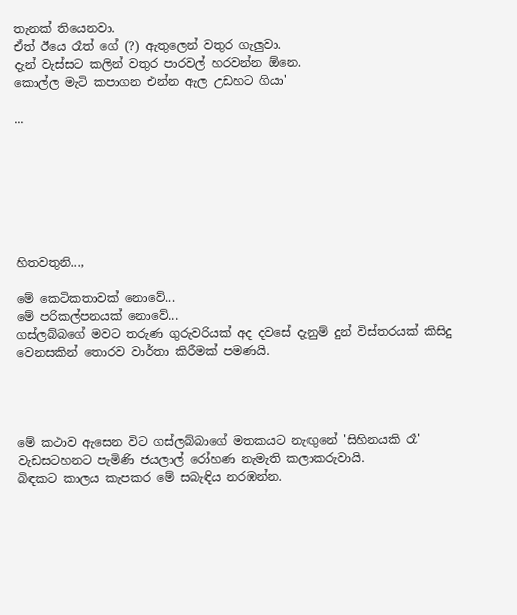තැනක් තියෙනවා.
ඒත් ඊයෙ රෑත් ගේ (?) ඇතුලෙන් වතුර ගැලුවා.
දැන් වැස්සට කලින් වතුර පාරවල් හරවන්න ඕනෙ.
කොල්ල මැටි කපාගන එන්න ඇල උඩහට ගියා'

...







හිතවතුනි...,

මේ කෙටිකතාවක් නොවේ...
මේ පරිකල්පනයක් නොවේ...
ගස්ලබ්බගේ මවට තරුණ ගුරුවරියක් අද දවසේ දැනුම් දුන් විස්තරයක් කිසිදු වෙනසකින් තොරව වාර්තා කිරීමක් පමණයි.




මේ කථාව ඇසෙන විට ගස්ලබ්බාගේ මතකයට නැඟුනේ 'සිහිනයකි රෑ' වැඩසටහනට පැමිණි ජයලාල් රෝහණ නැමැති කලාකරුවායි.
බිඳකට කාලය කැපකර මේ සබැඳිය නරඹන්න.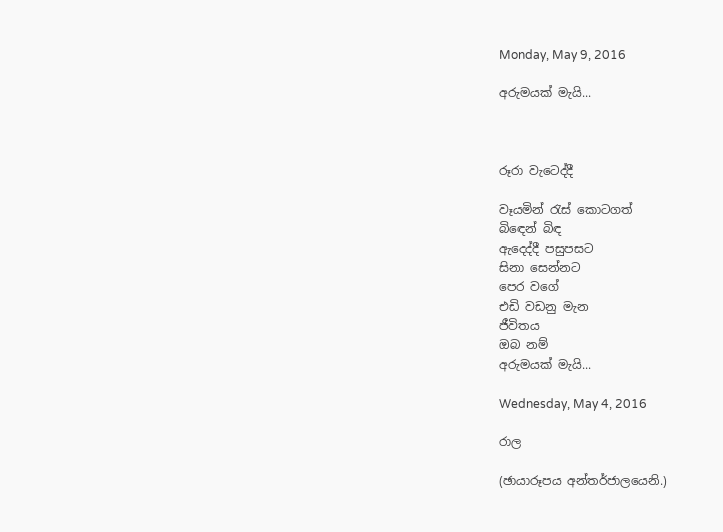Monday, May 9, 2016

අරුමයක් මැයි...



රූරා වැටෙද්දී

වෑයමින් රැස් කොටගත්
බිඳෙන් බිඳ
ඇදෙද්දී පසුපසට
සිනා සෙන්නට
පෙර වගේ
එඩි වඩනු මැන
ජීවිතය
ඔබ නම්
අරුමයක් මැයි...

Wednesday, May 4, 2016

රාල

(ඡායාරූපය අන්තර්ජාලයෙනි.)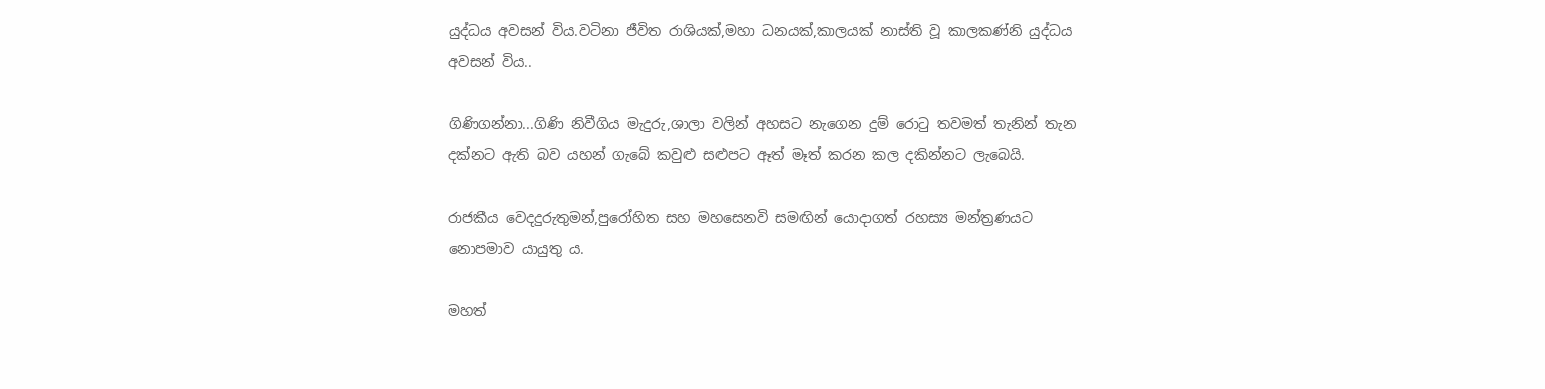යුද්ධය අවසන් විය.වටිනා ජීවිත රාශියක්,මහා ධනයක්,කාලයක් නාස්ති වූ කාලකණ්නි යුද්ධය අවසන් විය..

ගිණිගන්නා...ගිණි නිවීගිය මැදුරු,ශාලා වලින් අහසට නැගෙන දුම් රොටු තවමත් තැනින් තැන දක්නට ඇති බව යහන් ගැබේ කවුළු සළුපට ඈත් මෑත් කරන කල දකින්නට ලැබෙයි.

රාජකීය වෙදදුරුතුමන්,පුරෝහිත සහ මහසෙනවි සමඟින් යොදාගත් රහස්‍ය මන්ත්‍රණයට නොපමාව යායුතු ය.

මහත්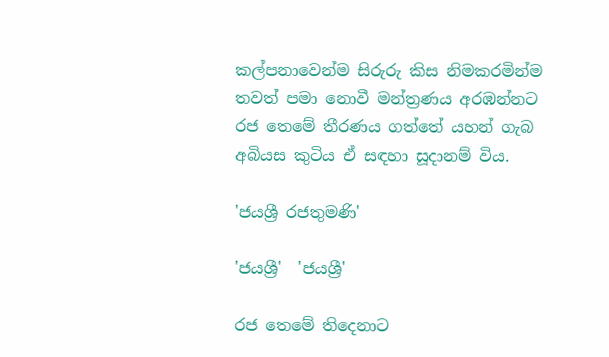කල්පනාවෙන්ම සිරුරු කිස නිමකරමින්ම තවත් පමා නොවී මන්ත්‍රණය අරඹන්නට රජ තෙමේ තීරණය ගත්තේ යහන් ගැබ අබියස කුටිය ඒ සඳහා සූදානම් විය.

'ජයශ්‍රී රජතුමණි'

'ජයශ්‍රී'  'ජයශ්‍රී'

රජ තෙමේ තිදෙනාට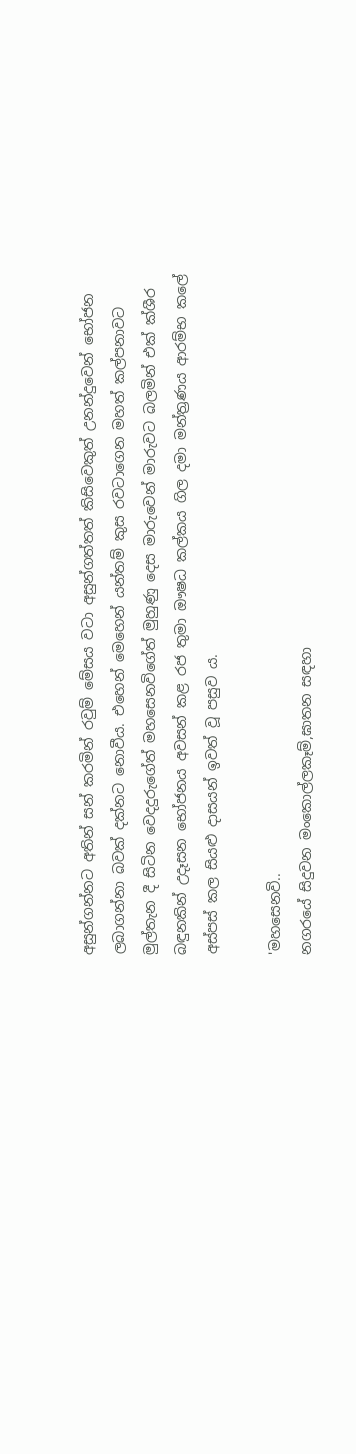අසුන්ගන්නට අතින් සන් කරමින් රවුම් මේසය වටා අසුන්ගත්තත් කිසිවෙකුත් උනන්දුවෙන් භෝජන ලබාගන්නා බවක් දක්නට නොවීය. එහෙන් මෙහෙන් යන්තම් කුස රවටාගෙන මහත් කල්පනාවට මුල්තැන දී සිටින වෙදදුරුගේත් මහසෙනවිගේත් මුහුණු දෙස මාරුවෙන් මාරුවට බලමින් එක් ක්ශීර බඳුනකින් උදෑසන භෝජනය අවසන් කළ රජ තුමා ඖෂධ කල්කය ගිල දමා මන්ත්‍රණය ආරම්භ කලේ අස්පස් කල සියළු දාසයන් ඉවත් වූ පසුව ය.

'මහසෙනවි..
නගරයේ සිදුවන මංකොල්ලකෑම්,ඝාතන සඳහා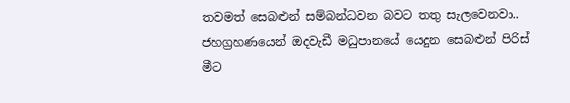තවමත් සෙබළුන් සම්බන්ධවන බවට තතු සැලවෙනවා.. ජහග්‍රහණයෙන් ඔදවැඩී මධුපානයේ යෙදුන සෙබළුන් පිරිස් මීට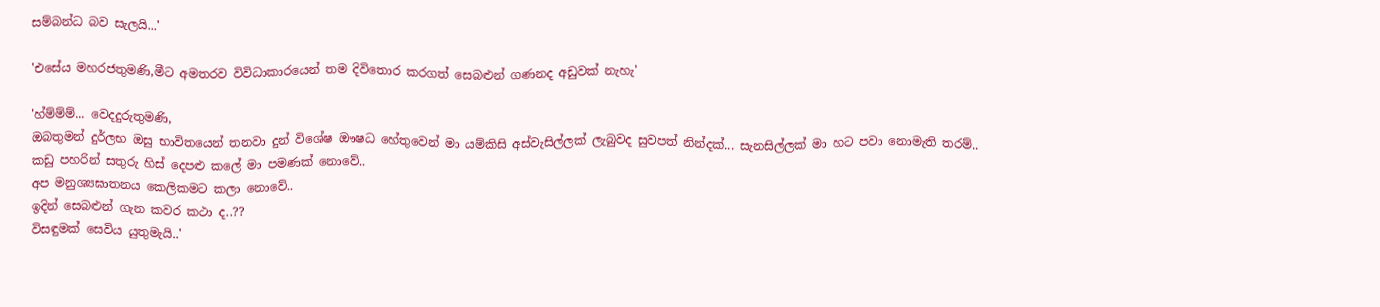සම්බන්ධ බව සැලයි...'

'එසේය මහරජතුමණි,මීට අමතරව විවිධාකාරයෙන් තම දිවිතොර කරගත් සෙබළුන් ගණනද අඩුවක් නැහැ'

'හ්ම්ම්ම්... වෙදදුරුතුමණි,
ඔබතුමන් දුර්ලභ ඔසු භාවිතයෙන් තනවා දුන් විශේෂ ඖෂධ හේතුවෙන් මා යම්කිසි අස්වැසිල්ලක් ලැබුවද සුවපත් නින්දක්... සැනසිල්ලක් මා හට පවා නොමැති තරම්..
කඩු පහරින් සතුරු හිස් දෙපළු කලේ මා පමණක් නොවේ..
අප මනුශ්‍යඝාතනය කෙලිකමට කලා නොවේ..
ඉදින් සෙබළුන් ගැන කවර කථා ද..??
විසඳුමක් සෙවිය යුතුමැයි..'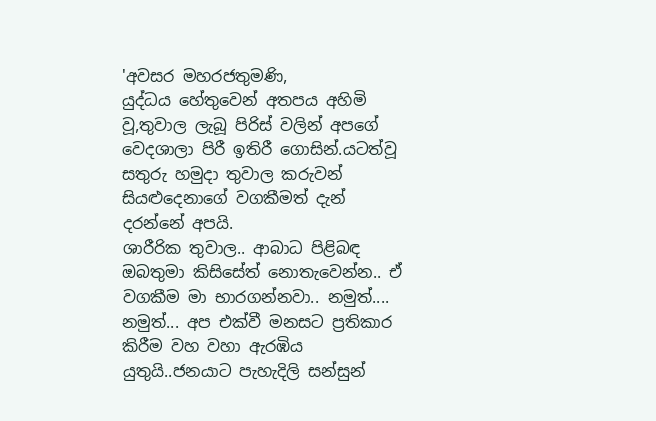'අවසර මහරජතුමණි,
යුද්ධය හේතුවෙන් අතපය අහිමි වූ,තුවාල ලැබූ පිරිස් වලින් අපගේ වෙදශාලා පිරී ඉතිරී ගොසින්.යටත්වූ සතුරු හමුදා තුවාල කරුවන් සියළුදෙනාගේ වගකීමත් දැන් දරන්නේ අපයි.
ශාරීරික තුවාල.. ආබාධ පිළිබඳ ඔබතුමා කිසිසේත් නොතැවෙන්න.. ඒ වගකීම මා භාරගන්නවා.. නමුත්....
නමුත්... අප එක්වී මනසට ප්‍රතිකාර කිරීම වහ වහා ඇරඹිය යුතුයි..ජනයාට පැහැදිලි සන්සුන්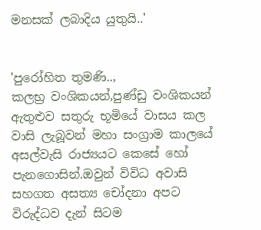මනසක් ලබාදිය යුතුයි..'


'පුරෝහිත තුමණි..,
කලභ්‍ර වංශිකයන්,පුණ්ඩු වංශිකයන් ඇතුළුව සතුරු භූමියේ වාසය කල වාසි ලැබූවන් මහා සංග්‍රාම කාලයේ අසල්වැසි රාජ්‍යයට කෙසේ හෝ පැනගොසින්.ඔවුන් විවිධ අවාසි සහගත අසත්‍ය චෝදනා අපට විරුද්ධව දැන් සිටම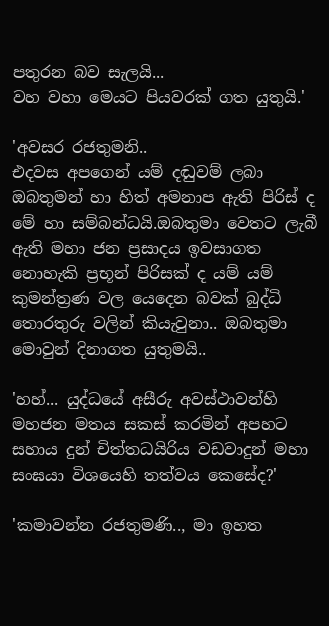පතුරන බව සැලයි...
වහ වහා මෙයට පියවරක් ගත යුතුයි.'

'අවසර රජතුමනි..
එදවස අපගෙන් යම් දඬුවම් ලබා ඔබතුමන් හා හිත් අමනාප ඇති පිරිස් ද මේ හා සම්බන්ධයි.ඔබතුමා වෙතට ලැබී ඇති මහා ජන ප්‍රසාදය ඉවසාගත නොහැකි ප්‍රභූන් පිරිසක් ද යම් යම් කුමන්ත්‍රණ වල යෙදෙන බවක් බුද්ධි තොරතුරු වලින් කියැවුනා.. ඔබතුමා මොවුන් දිනාගත යුතුමයි..

'හහ්... යුද්ධයේ අසීරු අවස්ථාවන්හි මහජන මතය සකස් කරමින් අපහට සහාය දුන් චිත්තධයිරිය වඩවාදුන් මහා සංඝයා විශයෙහි තත්වය කෙසේද?'

'කමාවන්න රජතුමණි.., මා ඉහත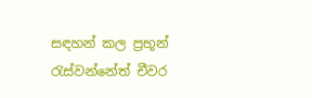සඳහන් කල ප්‍රභූන් රැස්වන්නේත් චීවර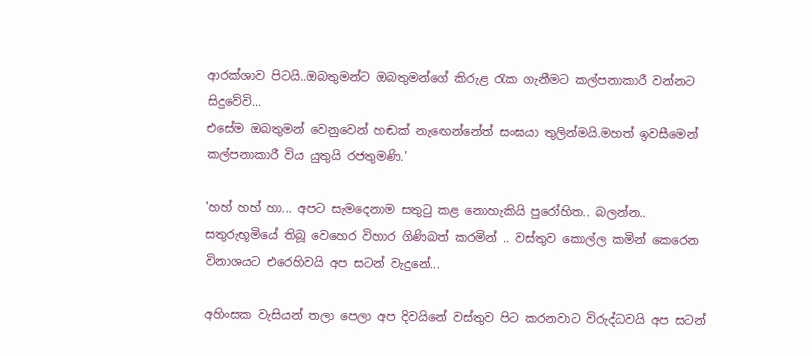ආරක්ශාව පිටයි..ඔබතුමන්ට ඔබතුමන්ගේ කිරුළ රැක ගැනීමට කල්පනාකාරී වන්නට සිදුවේවි...
එසේම ඔබතුමන් වෙනුවෙන් හඬක් නැඟෙන්නේත් සංඝයා තුලින්මයි.මහත් ඉවසීමෙන් කල්පනාකාරී විය යුතුයි රජතුමණි.'

'හහ් හහ් හා... අපට සැමදෙනාම සතුටු කළ නොහැකියි පුරෝහිත.. බලන්න.. සතුරුභූමියේ තිබූ වෙහෙර විහාර ගිණිබත් කරමින් .. වස්තුව කොල්ල කමින් කෙරෙන විනාශයට එරෙහිවයි අප සටන් වැදුනේ...

අහිංසක වැසියන් තලා පෙලා අප දිවයිනේ වස්තුව පිට කරනවාට විරුද්ධවයි අප සටන්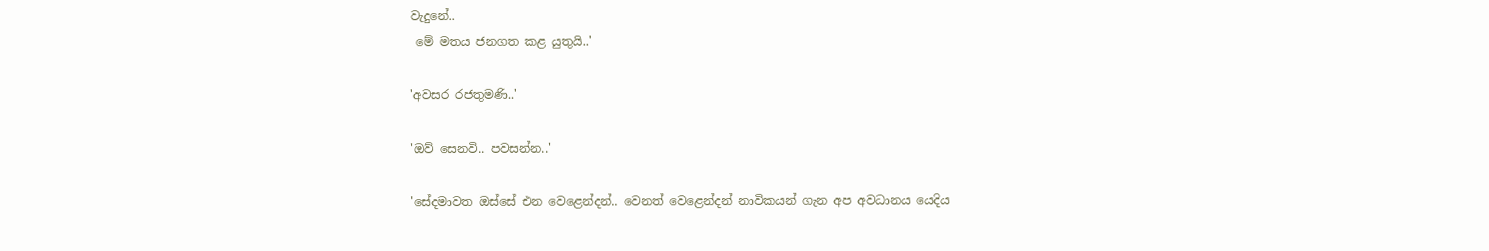වැදුනේ..
 මේ මතය ජනගත කළ යුතුයි..'

'අවසර රජතුමණි..'

'ඔව් සෙනවි.. පවසන්න..'

'සේදමාවත ඔස්සේ එන වෙළෙන්දන්.. වෙනත් වෙළෙන්දන් නාවිකයන් ගැන අප අවධානය යෙදිය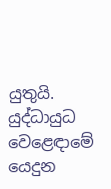යුතුයි.
යුද්ධායුධ වෙළෙඳාමේ යෙදුන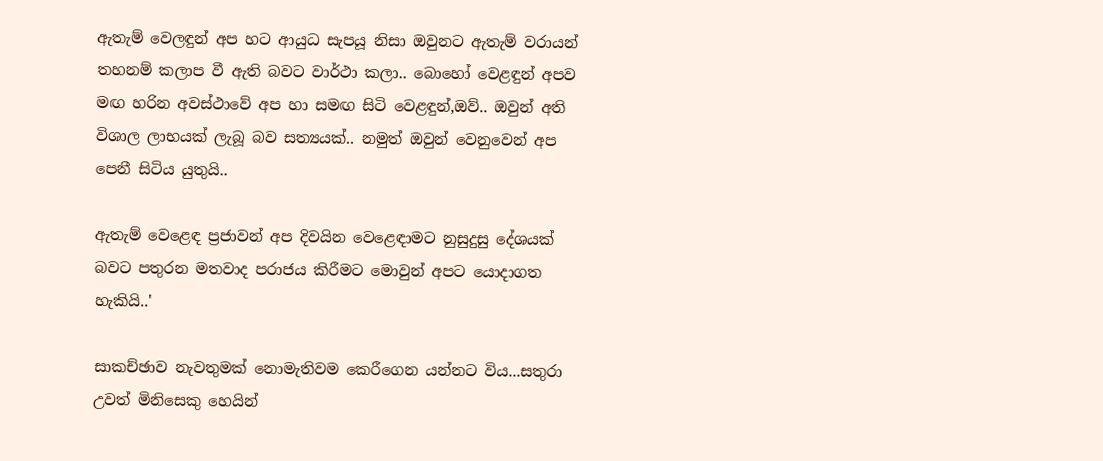ඇතැම් වෙලඳුන් අප හට ආයුධ සැපයූ නිසා ඔවුනට ඇතැම් වරායන් තහනම් කලාප වී ඇති බවට වාර්ථා කලා.. බොහෝ වෙළඳුන් අපව මඟ හරින අවස්ථාවේ අප හා සමඟ සිටි වෙළඳුන්,ඔව්.. ඔවුන් අති විශාල ලාභයක් ලැබූ බව සත්‍යයක්.. නමුත් ඔවුන් වෙනුවෙන් අප පෙනී සිටිය යුතුයි..

ඇතැම් වෙළෙඳ ප්‍රජාවන් අප දිවයින වෙළෙඳාමට නුසුදුසු දේශයක් බවට පතුරන මතවාද පරාජය කිරීමට මොවුන් අපට යොදාගත හැකියි..'

සාකච්ඡාව නැවතුමක් නොමැතිවම කෙරීගෙන යන්නට විය...සතුරා උවත් මිනිසෙකු හෙයින්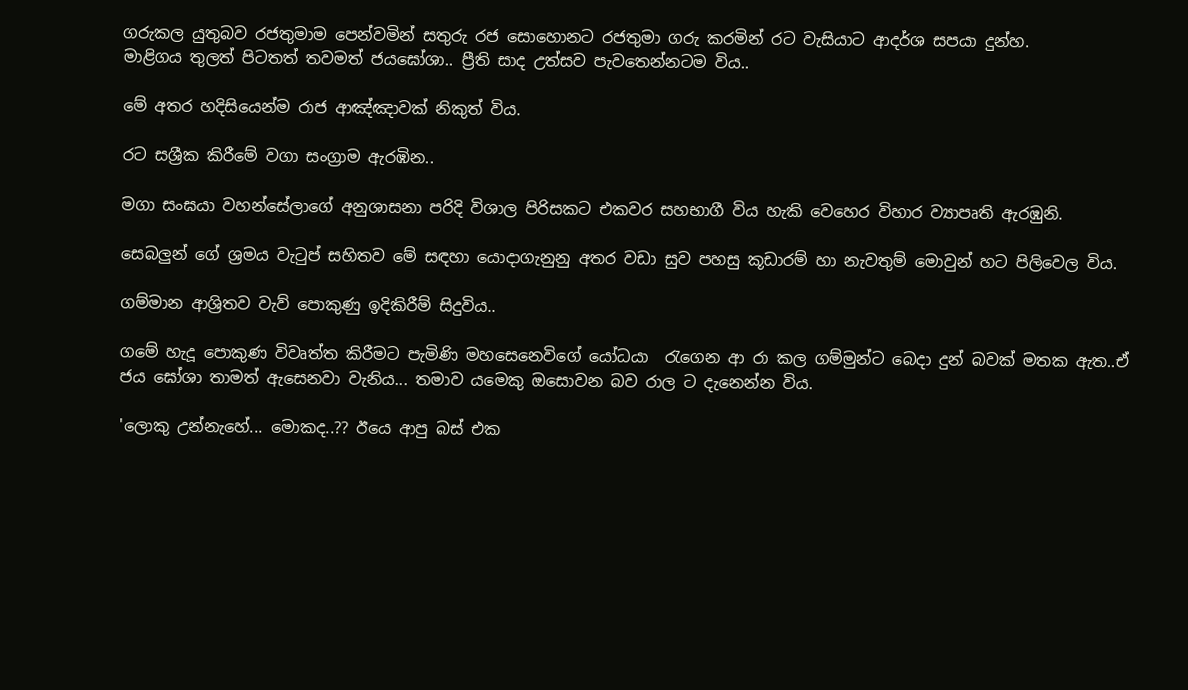ගරුකල යුතුබව රජතුමාම පෙන්වමින් සතුරු රජ සොහොනට රජතුමා ගරු කරමින් රට වැසියාට ආදර්ශ සපයා දුන්හ.
මාළිගය තුලත් පිටතත් තවමත් ජයඝෝශා.. ප්‍රීති සාද උත්සව පැවතෙන්නටම විය..

මේ අතර හදිසියෙන්ම රාජ ආඤ්ඤාවක් නිකුත් විය.

රට සශ්‍රීක කිරීමේ වගා සංග්‍රාම ඇරඹින..

මගා සංඝ‍යා වහන්සේලාගේ අනුශාසනා පරිදි විශාල පිරිසකට එකවර සහභාගී විය හැකි වෙහෙර විහාර ව්‍යාපෘති ඇරඹුනි.

සෙබලුන් ගේ ශ්‍රමය වැටුප් සහිතව මේ සඳහා යොදාගැනුනු අතර වඩා සුව පහසු කූඩාරම් හා නැවතුම් මොවුන් හට පිලිවෙල විය.

ගම්මාන ආශ්‍රිතව වැව් පොකුණු ඉදිකිරීම් සිදුවිය..

ගමේ හැදූ පොකුණ විවෘත්ත කිරීමට පැමිණි මහසෙනෙවිගේ යෝධයා  රැගෙන ආ රා කල ගම්මුන්ට බෙදා දුන් බවක් මතක ඇත..ඒ ජය ඝෝශා තාමත් ඇසෙනවා වැනිය... තමාව යමෙකු ඔසොවන බව රාල ට දැනෙන්න විය.

'ලොකු උන්නැහේ... මොකද..?? ඊයෙ ආපු බස් එක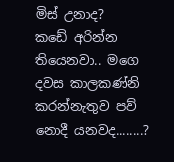මිස් උනාද?
කඩේ අරින්න තියෙනවා.. මගෙ දවස කාලකණ්නි කරන්නැතුව පව් නොදී යනවද........?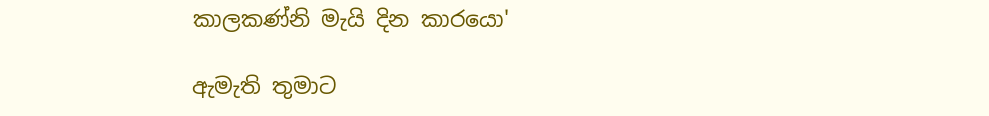කාලකණ්නි මැයි දින කාරයො'

ඇමැති තුමාට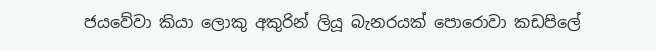ජයවේවා කියා ලොකු අකුරින් ලියූ බැනරයක් පොරොවා කඩපිලේ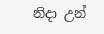නිදා උන්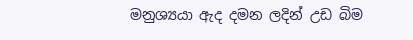මනුශ්‍යයා ඇද දමන ලදින් උඩ බිම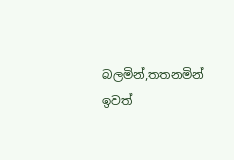බලමින්,තතනමින් ඉවත්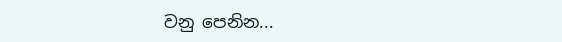වනු පෙනින...